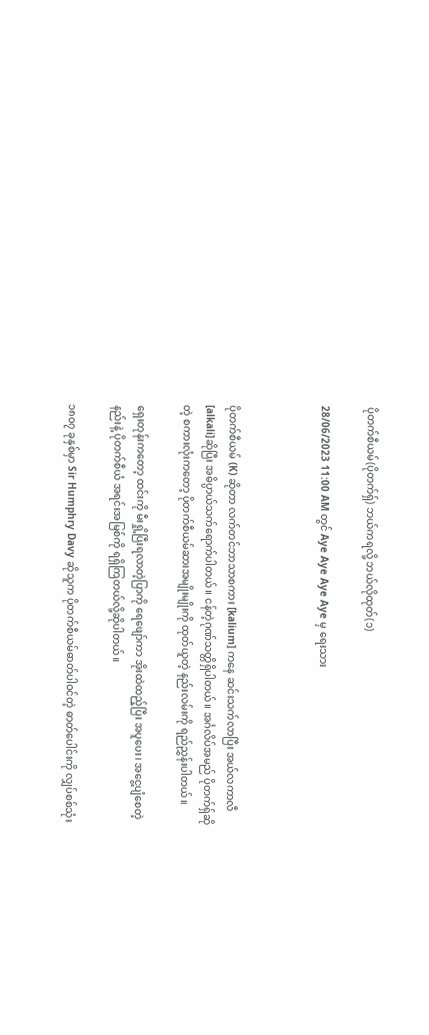ပိုတက်စီယမ်(ပိုတက်ရှ်) ဘယ်ကရလို့ ဘယ်လိုထုတ်(၁)

28/06/2023 11:00 AM တွင် Aye Aye Aye Aye မှ ရေးသား



ပိုတက်စီယမ် (K) ဆိုတာ လက်တင်ဘာသာစကား [kalium] ကနေ ဆင်းသက်လာပြီး အယ်လကာလီ [alkali]ဆိုပြီး အဓိပ္ပာယ်သက်ရောက်ပါတယ်။ ငန်တဲ့ဂုဏ်သတ္တိရှိပါတယ်။ အင်္ဂလိပ်အမည် ပိုတက်ရှ်ဆိုတဲ့ စကားလုံးကတော့ ပိုတက်စီယမ်ဆားအမျိုးမျိုးကို ထုတ်ယူတဲ့ နည်းလမ်းကို ရည်ညွှန်းပါတယ်။

ရှေးတုန်းကတော့ ထင်းကို မီးရှို့ပြီးရလာတဲ့ပြာကို ရေဖျော်ကာ အိုးထဲထည့်ပြီး အပူပေး၊ အငွေ့ပျံစေတဲ့နည်းနဲ့ ပိုတက်စီယံ အရင်းအမြစ်ကို ရရှိကြတယ်လို့ဆိုပါတယ်။

၁၈၀၇ ခုနှစ်မှာ Sir Humphry Davy ဆိုသူက ပိုတက်စီယမ်ဓာတ်ပါဝင်တဲ့ ဓာတ်ပေါင်းကို လျှပ်စစ်သုံး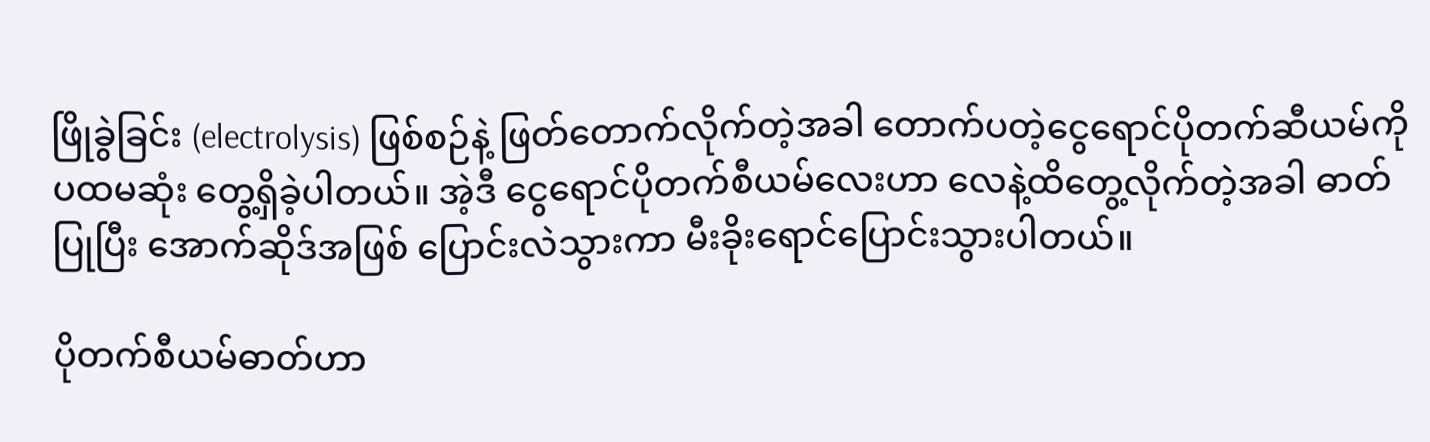ဖြိုခွဲခြင်း (electrolysis) ဖြစ်စဉ်နဲ့ ဖြတ်တောက်လိုက်တဲ့အခါ တောက်ပတဲ့ငွေရောင်ပိုတက်ဆီယမ်ကို ပထမဆုံး တွေ့ရှိခဲ့ပါတယ်။ အဲ့ဒီ ငွေရောင်ပိုတက်စီယမ်လေးဟာ လေနဲ့ထိတွေ့လိုက်တဲ့အခါ ဓာတ်ပြုပြီး အောက်ဆိုဒ်အဖြစ် ပြောင်းလဲသွားကာ မီးခိုးရောင်ပြောင်းသွားပါတယ်။

ပိုတက်စီယမ်ဓာတ်ဟာ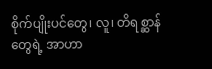စိုက်ပျိုးပင်တွေ၊ လူ၊ တိရစ္ဆာန်တွေရဲ့ အာဟာ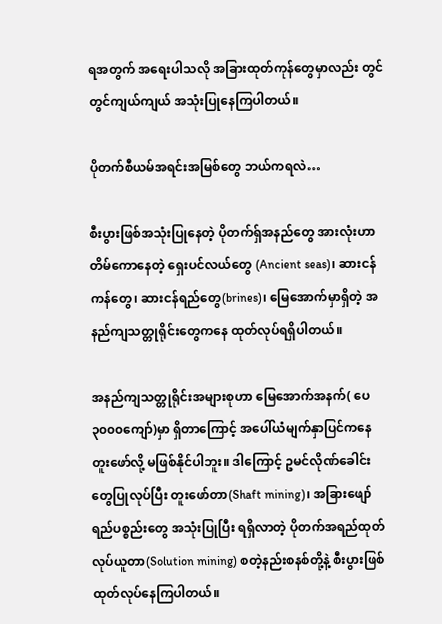ရအတွက် အရေးပါသလို အခြားထုတ်ကုန်တွေမှာလည်း တွင်တွင်ကျယ်ကျယ် အသုံးပြုနေကြပါတယ်။

ပိုတက်စီယမ်အရင်းအမြစ်တွေ ဘယ်ကရလဲ…

စီးပွားဖြစ်အသုံးပြုနေတဲ့ ပိုတက်ရှ်အနည်တွေ အားလုံးဟာ တိမ်‌ကောနေတဲ့ ရှေးပင်လယ်တွေ (Ancient seas)၊ ဆားငန်ကန်တွေ၊ ဆားငန်ရည်တွေ(brines)၊ မြေအောက်မှာရှိတဲ့ အနည်ကျသတ္တုရိုင်းတွေကနေ ထုတ်လုပ်ရရှိပါတယ်။

အနည်ကျသတ္တုရိုင်းအများစုဟာ မြေအောက်အနက်( ပေ ၃၀၀၀ကျော်)မှာ ရှိတာကြောင့် အပေါ်ယံမျက်နှာပြင်ကနေ တူးဖော်လို့ မဖြစ်နိုင်ပါဘူး။ ဒါကြောင့် ဥမင်လိုဏ်ခေါင်းတွေပြုလုပ်ပြီး တူးဖော်တာ(Shaft mining)၊ အခြားဖျော်ရည်ပစ္စည်းတွေ အသုံးပြုပြီး ရရှိလာတဲ့ ပိုတက်အရည်ထုတ်လုပ်ယူတာ(Solution mining) စတဲ့နည်းစနစ်တို့နဲ့ စီးပွားဖြစ် ထုတ်လုပ်နေကြပါတယ်။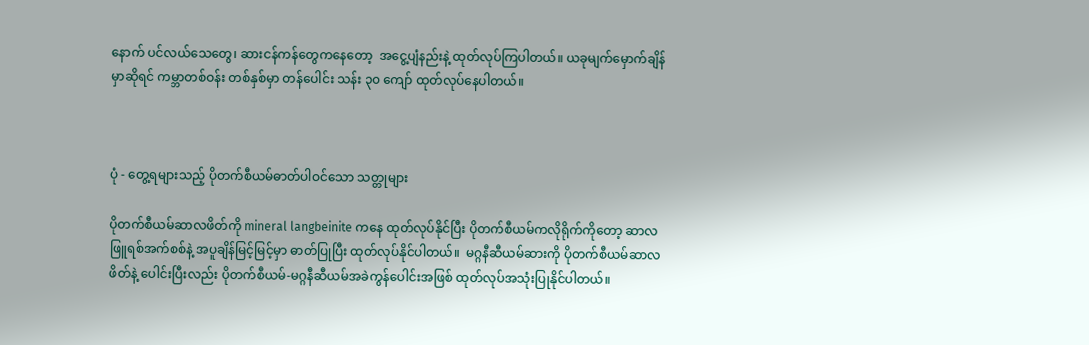နောက် ပင်လယ်သေတွေ၊ ဆားငန်ကန်တွေကနေတော့  အငွေ့ပျံနည်းနဲ့ ထုတ်လုပ်ကြပါတယ်။ ယခုမျက်မှောက်ချိန်မှာဆိုရင် ကမ္ဘာတစ်ဝန်း တစ်နှစ်မှာ တန်ပေါင်း သန်း ၃၀ ကျော် ထုတ်လုပ်နေပါတယ်။



ပုံ - တွေ့ရများသည့် ပိုတက်စီယမ်ဓာတ်ပါဝင်သော သတ္တုများ

ပိုတက်စီယမ်ဆာလဖိတ်ကို mineral langbeinite ကနေ ထုတ်လုပ်နိုင်ပြီး ပိုတက်စီယမ်ကလိုရိုက်ကိုတော့ ဆာလဖြူရစ်အက်စစ်နဲ့ အပူချိန်မြင့်မြင့်မှာ ဓာတ်ပြုပြီး ထုတ်လုပ်နိုင်ပါတယ်။  မဂ္ဂနီဆီယမ်ဆားကို ပိုတက်စီယမ်ဆာလဖိတ်နဲ့ ပေါင်းပြီးလည်း ပိုတက်စီယမ်-မဂ္ဂနီဆီယမ်အခဲကွန်ပေါင်းအဖြစ် ထုတ်လုပ်အသုံးပြုနိုင်ပါတယ်။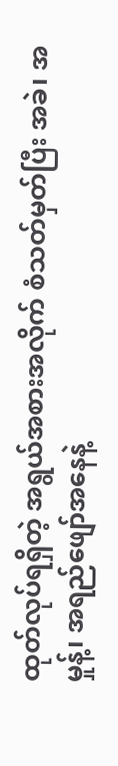ထုတ်လုပ်ရရှိတဲ့ အရွယ်အစားအလိုက် စံသတ်မှတ်ပြီး အခဲ၊ အမှုန့်၊ အရည်ဖျော်အနေနဲ့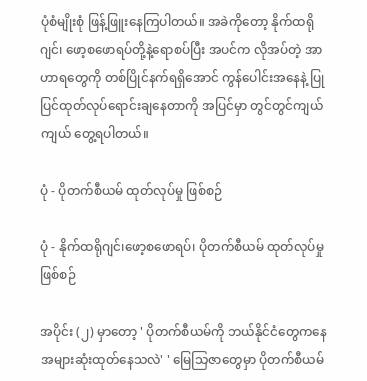ပုံစံမျိုးစုံ ဖြန့်ဖြူးနေကြပါတယ်။ အခဲကိုတော့ နိုက်ထရိုဂျင်၊ ဖော့စဖောရပ်တို့နဲ့ရောစပ်ပြီး အပင်က လိုအပ်တဲ့ အာဟာရတွေကို တစ်ပြိုင်နက်ရရှိအောင် ကွန်ပေါင်းအနေနဲ့ ပြုပြင်ထုတ်လုပ်ရောင်းချနေတာကို အပြင်မှာ တွင်တွင်ကျယ်ကျယ် တွေ့ရပါတယ်။

ပုံ - ပိုတက်စီယမ် ထုတ်လုပ်မှု ဖြစ်စဉ်

ပုံ - နိုက်ထရိုဂျင်၊ဖော့စဖောရပ်၊ ပိုတက်စီယမ် ထုတ်လုပ်မှုဖြစ်စဉ်

အပိုင်း (၂) မှာတော့ ' ပိုတက်စီယမ်ကို ဘယ်နိုင်ငံတွေကနေ အများဆုံးထုတ်နေသလဲ' ' မြေသြဇာတွေမှာ ပိုတက်စီယမ်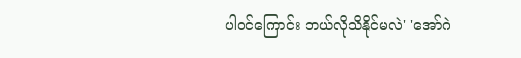ပါဝင်ကြောင်း ဘယ်လိုသိနိုင်မလဲ' 'အော်ဂဲ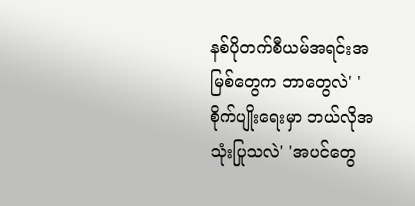နစ်ပိုတက်စီယမ်အရင်းအမြစ်တွေက ဘာတွေလဲ' ' စိုက်ပျိုးရေးမှာ ဘယ်လိုအသုံးပြုသလဲ' 'အပင်တွေ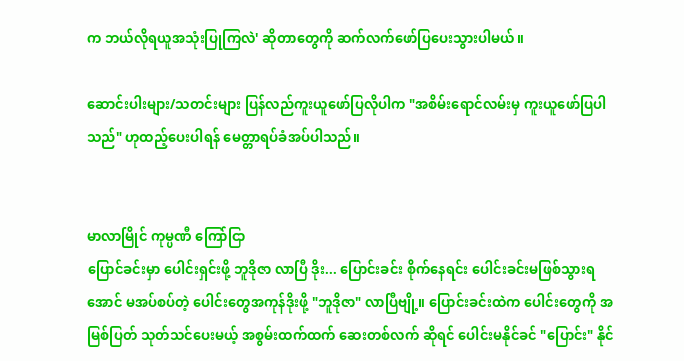က ဘယ်လိုရယူအသုံးပြုကြလဲ' ဆိုတာတွေကို ဆက်လက်ဖော်ပြပေးသွားပါမယ်။

ဆောင်းပါးများ/သတင်းများ ပြန်လည်ကူးယူဖော်ပြလိုပါက "အစိမ်းရောင်လမ်းမှ ကူးယူဖော်ပြပါသည်" ဟုထည့်ပေးပါရန် မေတ္တာရပ်ခံအပ်ပါသည်။


မာလာမြိုင် ကုမ္ပဏီ ကြော်ငြာ
ပြောင်ခင်းမှာ ပေါင်းရှင်းဖို့ ဘူဒိုဇာ လာပြီ ဒိုး... ပြောင်းခင်း စိုက်နေရင်း ပေါင်းခင်းမဖြစ်သွားရအောင် မအပ်စပ်တဲ့ ပေါင်းတွေအကုန်ဒိုးဖို့ "ဘူဒိုဇာ" လာပြီဗျို့။ ပြောင်းခင်းထဲက ပေါင်းတွေကို အမြစ်ပြတ် သုတ်သင်ပေးမယ့် အစွမ်းထက်ထက် ဆေးတစ်လက် ဆိုရင် ပေါင်းမနိုင်ခင် "ပြောင်း" နိုင်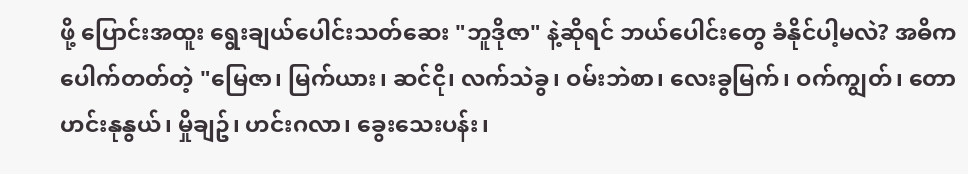ဖို့ ပြောင်းအထူး ရွေးချယ်ပေါင်းသတ်ဆေး "ဘူဒိုဇာ" နဲ့ဆိုရင် ဘယ်ပေါင်းတွေ ခံနိုင်ပါ့မလဲ? အဓိကပေါက်တတ်တဲ့ "မြေဇာ၊ မြက်ယား၊ ဆင်ငို၊ လက်သဲခွ၊ ဝမ်းဘဲစာ၊ လေးခွမြက်၊ ဝက်ကျွတ်၊ တောဟင်းနုနွယ်၊ မှိုချဥ်၊ ဟင်းဂလာ၊ ခွေးသေးပန်း၊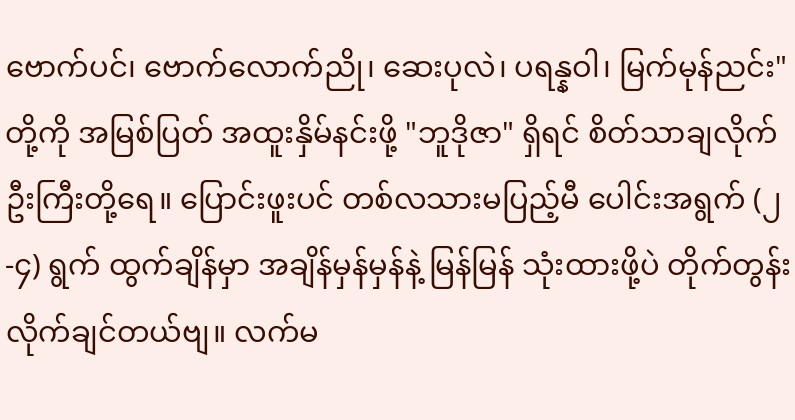ဗောက်ပင်၊ ဗောက်လောက်ညို၊ ဆေးပုလဲ၊ ပရန္နဝါ၊ မြက်မုန်ညင်း" တို့ကို အမြစ်ပြတ် အထူးနှိမ်နင်းဖို့ "ဘူဒိုဇာ" ရှိရင် စိတ်သာချလိုက် ဦးကြီးတို့ရေ။ ပြောင်းဖူးပင် တစ်လသားမပြည့်မီ ပေါင်းအရွက် (၂-၄) ရွက် ထွက်ချိန်မှာ အချိန်မှန်မှန်နဲ့ မြန်မြန် သုံးထားဖို့ပဲ တိုက်တွန်းလိုက်ချင်တယ်ဗျ။ လက်မ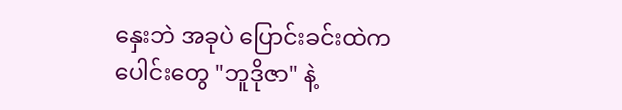နှေးဘဲ အခုပဲ ပြောင်းခင်းထဲကပေါင်းတွေ "ဘူဒိုဇာ" နဲ့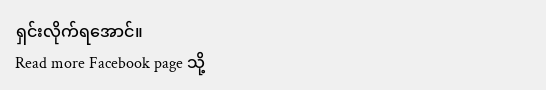ရှင်းလိုက်ရအောင်။
Read more Facebook page သို့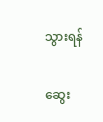သွားရန်

ဆွေး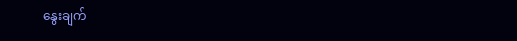နွေးချက်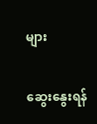များ

ဆွေးနွေးရန်